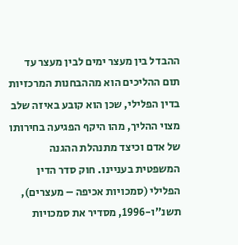ההבדל בין מעצר ימים לבין מעצר עד תום ההליכים הוא מההבחנות המרכזיות בדין הפלילי, שכן הוא קובע באיזה שלב מצוי ההליך, מהו היקף הפגיעה בחירותו של אדם וכיצד מתנהלת ההגנה המשפטית בעניינו. חוק סדר הדין הפלילי (סמכויות אכיפה – מעצרים), תשנ"ו-1996, מסדיר את סמכויות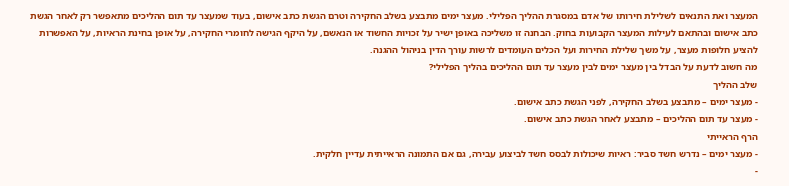המעצר ואת התנאים לשלילת חירותו של אדם במסגרת ההליך הפלילי. מעצר ימים מתבצע בשלב החקירה וטרם הגשת כתב אישום, בעוד שמעצר עד תום ההליכים מתאפשר רק לאחר הגשת כתב אישום ובהתאם לעילות המעצר הקבועות בחוק. הבחנה זו משליכה באופן ישיר על זכויות החשוד או הנאשם, על היקף הגישה לחומרי החקירה, על אופן בחינת הראיות, על האפשרות להציע חלופות מעצר, על משך שלילת החירות ועל הכלים העומדים לרשות עורך הדין בניהול ההגנה.
מה חשוב לדעת על הבדל בין מעצר ימים לבין מעצר עד תום ההליכים בהליך הפלילי?
שלב ההליך
- מעצר ימים – מתבצע בשלב החקירה, לפני הגשת כתב אישום.
- מעצר עד תום ההליכים – מתבצע לאחר הגשת כתב אישום.
הרף הראייתי
- מעצר ימים – נדרש חשד סביר: ראיות שיכולות לבסס חשד לביצוע עבירה, גם אם התמונה הראייתית עדיין חלקית.
-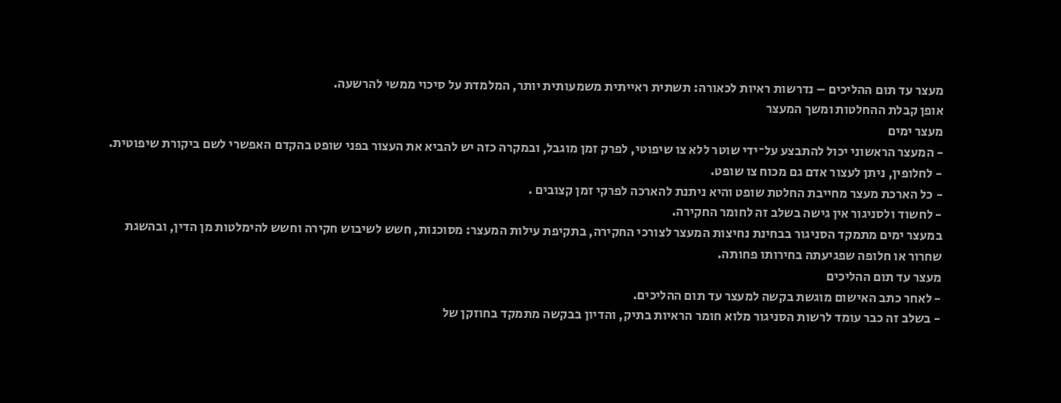מעצר עד תום ההליכים – נדרשות ראיות לכאורה: תשתית ראייתית משמעותית יותר, המלמדת על סיכוי ממשי להרשעה.
אופן קבלת ההחלטות ומשך המעצר
מעצר ימים
- המעצר הראשוני יכול להתבצע על־ידי שוטר ללא צו שיפוטי, לפרק זמן מוגבל, ובמקרה כזה יש להביא את העצור בפני שופט בהקדם האפשרי לשם ביקורת שיפוטית.
- לחלופין, ניתן לעצור אדם גם מכוח צו שופט.
- כל הארכת מעצר מחייבת החלטת שופט והיא ניתנת להארכה לפרקי זמן קצובים .
- לחשוד ולסניגור אין גישה בשלב זה לחומר החקירה.
במעצר ימים מתמקד הסניגור בבחינת נחיצות המעצר לצורכי החקירה, בתקיפת עילות המעצר: מסוכנות, חשש לשיבוש חקירה וחשש להימלטות מן הדין, ובהשגת שחרור או חלופה שפגיעתה בחירותו פחותה.
מעצר עד תום ההליכים
- לאחר כתב האישום מוגשת בקשה למעצר עד תום ההליכים.
- בשלב זה כבר עומד לרשות הסניגור מלוא חומר הראיות בתיק, והדיון בבקשה מתמקד בחוזקן של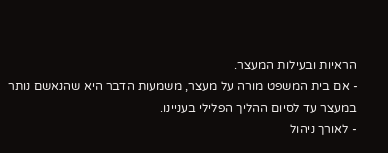הראיות ובעילות המעצר.
- אם בית המשפט מורה על מעצר, משמעות הדבר היא שהנאשם נותר במעצר עד לסיום ההליך הפלילי בעניינו.
- לאורך ניהול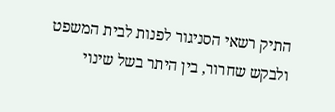התיק רשאי הסניגור לפנות לבית המשפט ולבקש שחרור, בין היתר בשל שינוי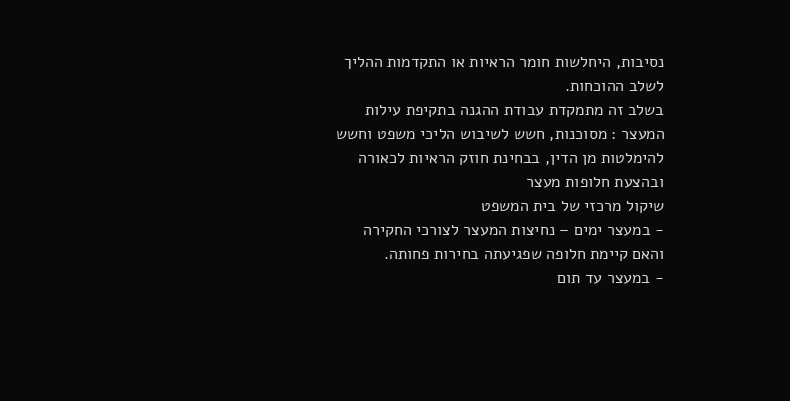נסיבות, היחלשות חומר הראיות או התקדמות ההליך לשלב ההוכחות.
בשלב זה מתמקדת עבודת ההגנה בתקיפת עילות המעצר : מסוכנות, חשש לשיבוש הליכי משפט וחשש להימלטות מן הדין, בבחינת חוזק הראיות לכאורה ובהצעת חלופות מעצר
שיקול מרכזי של בית המשפט
- במעצר ימים – נחיצות המעצר לצורכי החקירה והאם קיימת חלופה שפגיעתה בחירות פחותה.
- במעצר עד תום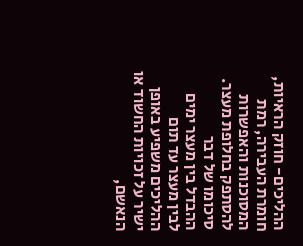ההליכים- חוזק הראיות, חומרת העבירה, רמת המסוכנות והאפשרות להסתפק בחלופת מעצר.
סיכומו של דבר
ההבדל בין מעצר ימים לבין מעצר עד תום ההליכים משפיע באופן ישיר על זכויות החשוד או הנאשם,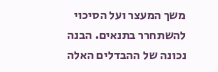משך המעצר ועל הסיכוי להשתחרר בתנאים. הבנה נכונה של ההבדלים האלה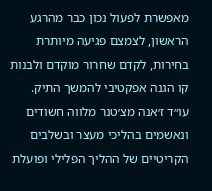מאפשרת לפעול נכון כבר מהרגע הראשון, לצמצם פגיעה מיותרת בחירות, לקדם שחרור מוקדם ולבנות קו הגנה אפקטיבי להמשך התיק.
עו״ד ז׳אנה מצ׳טנר מלווה חשודים ונאשמים בהליכי מעצר ובשלבים הקריטיים של ההליך הפלילי ופועלת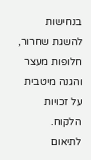בנחישות להשגת שחרור, חלופות מעצר והגנה מיטבית על זכויות הלקוח.
לתיאום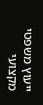ייעוץ משפטי מקצועי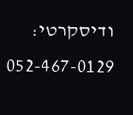ודיסקרטי: 052-467-0129